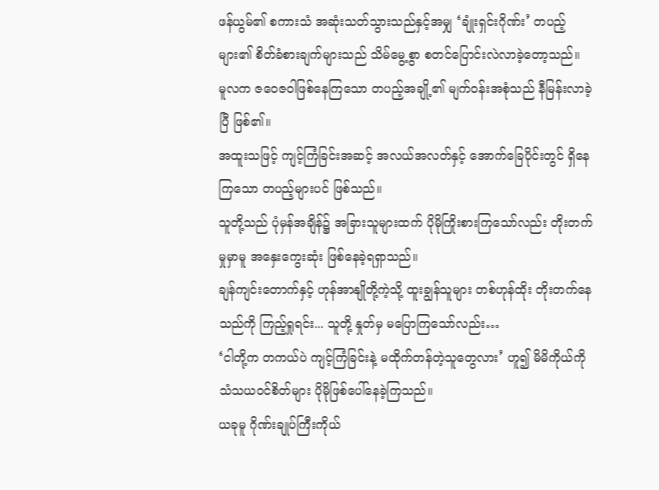ဖန်ယွမ်၏ စကားသံ အဆုံးသတ်သွားသည်နှင့်အမျှ ‘ချုံးရှင်းဂိုဏ်း’ တပည့်များ၏ စိတ်ခံစားချက်များသည် သိမ်မွေ့စွာ စတင်ပြောင်းလဲလာခဲ့တော့သည်။
မူလက ဇဝေဇဝါဖြစ်နေကြသော တပည့်အချို့၏ မျက်ဝန်းအစုံသည် နီမြန်းလာခဲ့ပြီ ဖြစ်၏။
အထူးသဖြင့် ကျင့်ကြံခြင်းအဆင့် အလယ်အလတ်နှင့် အောက်ခြေပိုင်းတွင် ရှိနေကြသော တပည့်များပင် ဖြစ်သည်။
သူတို့သည် ပုံမှန်အချိန်၌ အခြားသူများထက် ပိုမိုကြိုးစားကြသော်လည်း တိုးတက်မှုမှာမူ အနှေးကွေးဆုံး ဖြစ်နေခဲ့ရရှာသည်။
ချန်ကျင်းတောက်နှင့် ဟုန်အာနျိုတို့ကဲ့သို့ ထူးချွန်သူများ တစ်ဟုန်ထိုး တိုးတက်နေသည်ကို ကြည့်ရှုရင်း... သူတို့ နှုတ်မှ မပြောကြသော်လည်း…
‘ငါတို့က တကယ်ပဲ ကျင့်ကြံခြင်းနဲ့ မထိုက်တန်တဲ့သူတွေလား’ ဟူ၍ မိမိကိုယ်ကို သံသယဝင်စိတ်များ ပိုမိုဖြစ်ပေါ်နေခဲ့ကြသည်။
ယခုမူ ဂိုဏ်းချုပ်ကြီးကိုယ်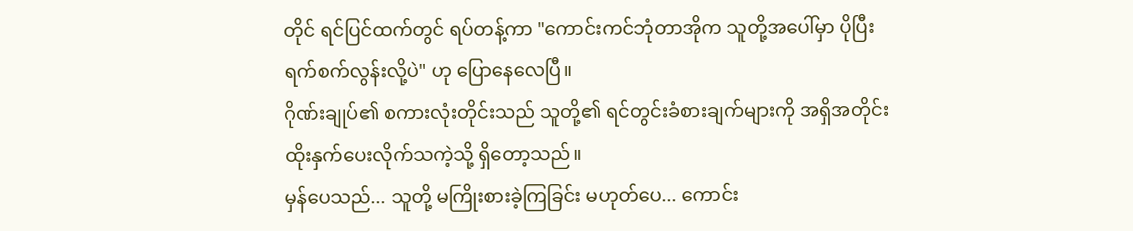တိုင် ရင်ပြင်ထက်တွင် ရပ်တန့်ကာ "ကောင်းကင်ဘုံတာအိုက သူတို့အပေါ်မှာ ပိုပြီး ရက်စက်လွန်းလို့ပဲ" ဟု ပြောနေလေပြီ။
ဂိုဏ်းချုပ်၏ စကားလုံးတိုင်းသည် သူတို့၏ ရင်တွင်းခံစားချက်များကို အရှိအတိုင်း ထိုးနှက်ပေးလိုက်သကဲ့သို့ ရှိတော့သည်။
မှန်ပေသည်... သူတို့ မကြိုးစားခဲ့ကြခြင်း မဟုတ်ပေ... ကောင်း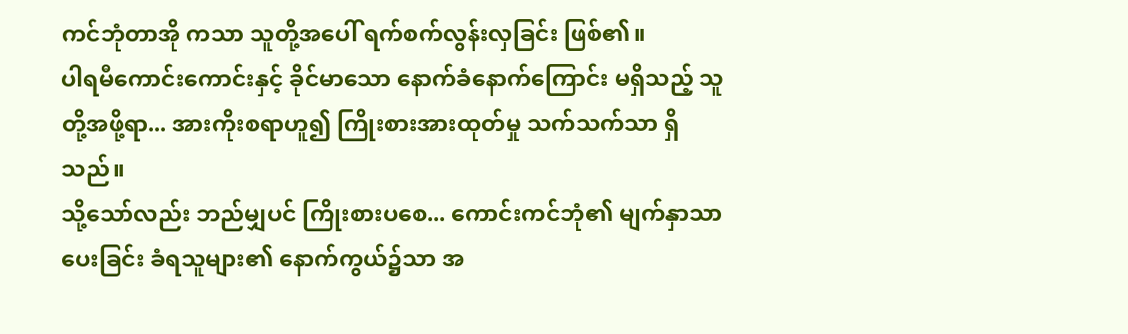ကင်ဘုံတာအို ကသာ သူတို့အပေါ် ရက်စက်လွန်းလှခြင်း ဖြစ်၏။
ပါရမီကောင်းကောင်းနှင့် ခိုင်မာသော နောက်ခံနောက်ကြောင်း မရှိသည့် သူတို့အဖို့ရာ... အားကိုးစရာဟူ၍ ကြိုးစားအားထုတ်မှု သက်သက်သာ ရှိသည်။
သို့သော်လည်း ဘည်မျှပင် ကြိုးစားပစေ... ကောင်းကင်ဘုံ၏ မျက်နှာသာပေးခြင်း ခံရသူများ၏ နောက်ကွယ်၌သာ အ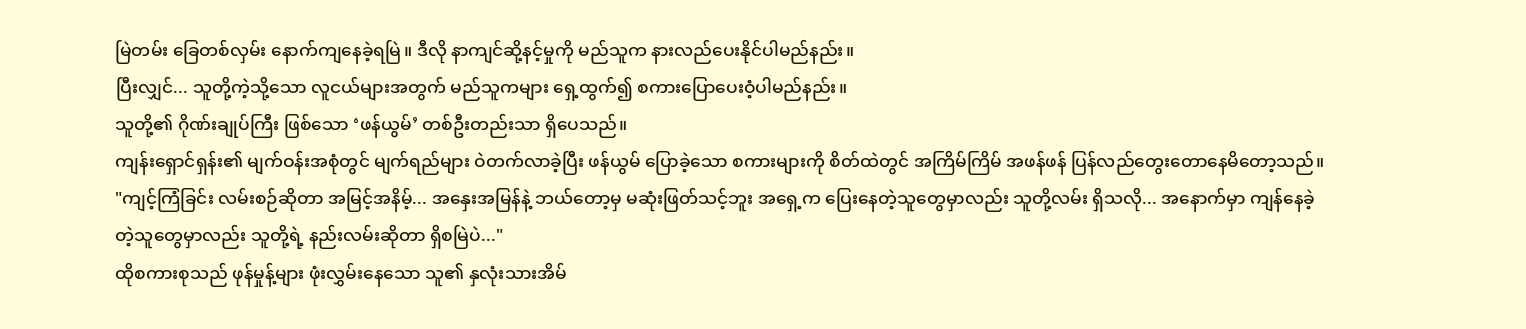မြဲတမ်း ခြေတစ်လှမ်း နောက်ကျနေခဲ့ရမြဲ။ ဒီလို နာကျင်ဆို့နင့်မှုကို မည်သူက နားလည်ပေးနိုင်ပါမည်နည်း။
ပြီးလျှင်... သူတို့ကဲ့သို့သော လူငယ်များအတွက် မည်သူကများ ရှေ့ထွက်၍ စကားပြောပေးဝံ့ပါမည်နည်း။
သူတို့၏ ဂိုဏ်းချုပ်ကြီး ဖြစ်သော ‘ဖန်ယွမ်’ တစ်ဦးတည်းသာ ရှိပေသည်။
ကျန်းရှောင်ရှန်း၏ မျက်ဝန်းအစုံတွင် မျက်ရည်များ ဝဲတက်လာခဲ့ပြီး ဖန်ယွမ် ပြောခဲ့သော စကားများကို စိတ်ထဲတွင် အကြိမ်ကြိမ် အဖန်ဖန် ပြန်လည်တွေးတောနေမိတော့သည်။
"ကျင့်ကြံခြင်း လမ်းစဉ်ဆိုတာ အမြင့်အနိမ့်... အနှေးအမြန်နဲ့ ဘယ်တော့မှ မဆုံးဖြတ်သင့်ဘူး အရှေ့က ပြေးနေတဲ့သူတွေမှာလည်း သူတို့လမ်း ရှိသလို... အနောက်မှာ ကျန်နေခဲ့တဲ့သူတွေမှာလည်း သူတို့ရဲ့ နည်းလမ်းဆိုတာ ရှိစမြဲပဲ..."
ထိုစကားစုသည် ဖုန်မှုန့်များ ဖုံးလွှမ်းနေသော သူ၏ နှလုံးသားအိမ်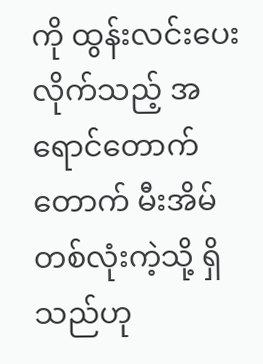ကို ထွန်းလင်းပေးလိုက်သည့် အရောင်တောက်တောက် မီးအိမ်တစ်လုံးကဲ့သို့ ရှိသည်ဟု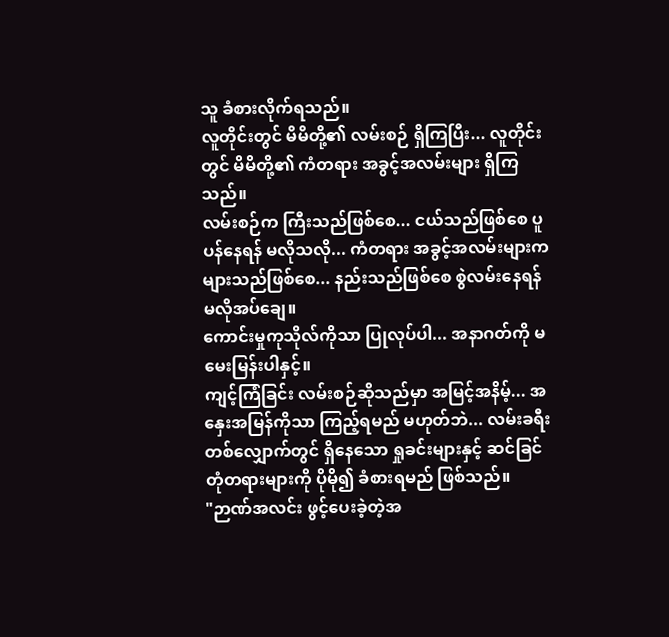သူ ခံစားလိုက်ရသည်။
လူတိုင်းတွင် မိမိတို့၏ လမ်းစဉ် ရှိကြပြီး... လူတိုင်းတွင် မိမိတို့၏ ကံတရား အခွင့်အလမ်းများ ရှိကြသည်။
လမ်းစဉ်က ကြီးသည်ဖြစ်စေ... ငယ်သည်ဖြစ်စေ ပူပန်နေရန် မလိုသလို... ကံတရား အခွင့်အလမ်းများက များသည်ဖြစ်စေ... နည်းသည်ဖြစ်စေ စွဲလမ်းနေရန် မလိုအပ်ချေ။
ကောင်းမှုကုသိုလ်ကိုသာ ပြုလုပ်ပါ... အနာဂတ်ကို မမေးမြန်းပါနှင့်။
ကျင့်ကြံခြင်း လမ်းစဉ်ဆိုသည်မှာ အမြင့်အနိမ့်... အနှေးအမြန်ကိုသာ ကြည့်ရမည် မဟုတ်ဘဲ... လမ်းခရီးတစ်လျှောက်တွင် ရှိနေသော ရှုခင်းများနှင့် ဆင်ခြင်တုံတရားများကို ပိုမို၍ ခံစားရမည် ဖြစ်သည်။
"ဉာဏ်အလင်း ဖွင့်ပေးခဲ့တဲ့အ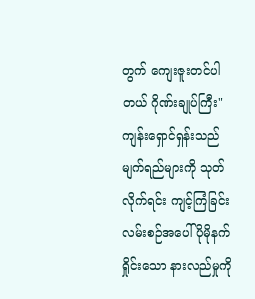တွက် ကျေးဇူးတင်ပါတယ် ဂိုဏ်းချုပ်ကြီး"
ကျန်းရှောင်ရှန်းသည် မျက်ရည်များကို သုတ်လိုက်ရင်း ကျင့်ကြံခြင်း လမ်းစဉ်အပေါ် ပိုမိုနက်ရှိုင်းသော နားလည်မှုကို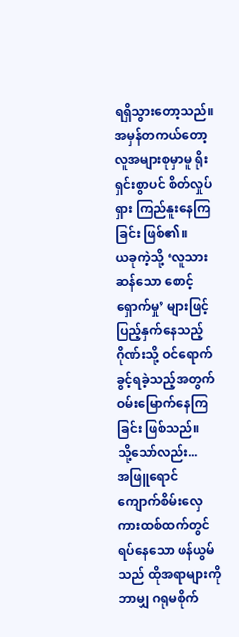ရရှိသွားတော့သည်။
အမှန်တကယ်တော့ လူအများစုမှာမူ ရိုးရှင်းစွာပင် စိတ်လှုပ်ရှား ကြည်နူးနေကြခြင်း ဖြစ်၏။
ယခုကဲ့သို့ ‘လူသားဆန်သော စောင့်ရှောက်မှု’ များဖြင့် ပြည့်နှက်နေသည့် ဂိုဏ်းသို့ ဝင်ရောက်ခွင့်ရခဲ့သည့်အတွက် ဝမ်းမြောက်နေကြခြင်း ဖြစ်သည်။
သို့သော်လည်း...
အဖြူရောင် ကျောက်စိမ်းလှေကားထစ်ထက်တွင် ရပ်နေသော ဖန်ယွမ်သည် ထိုအရာများကို ဘာမျှ ဂရုမစိုက်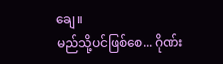ချေ။
မည်သို့ပင်ဖြစ်စေ... ဂိုဏ်း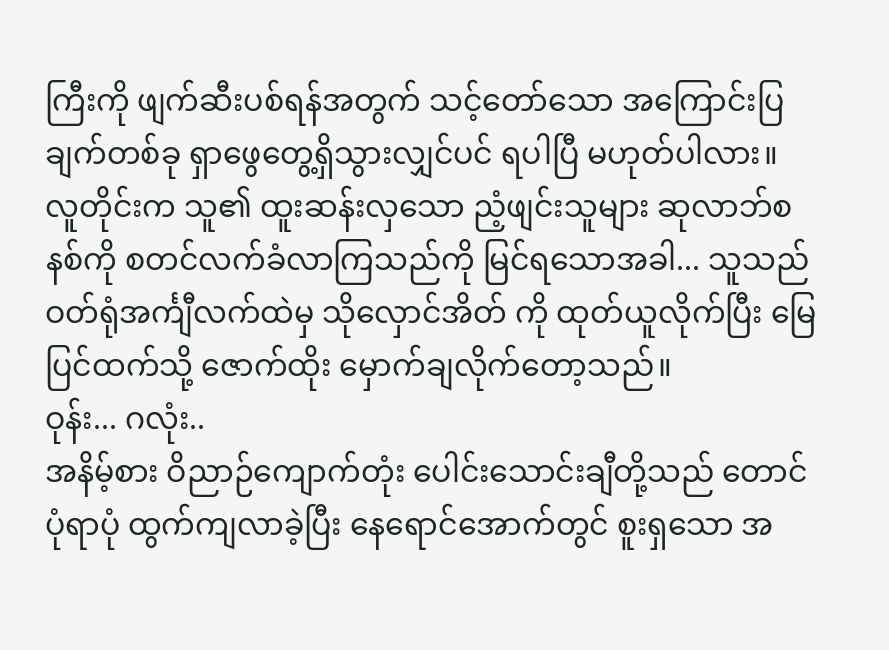ကြီးကို ဖျက်ဆီးပစ်ရန်အတွက် သင့်တော်သော အကြောင်းပြချက်တစ်ခု ရှာဖွေတွေ့ရှိသွားလျှင်ပင် ရပါပြီ မဟုတ်ပါလား။
လူတိုင်းက သူ၏ ထူးဆန်းလှသော ညံ့ဖျင်းသူများ ဆုလာဘ်စနစ်ကို စတင်လက်ခံလာကြသည်ကို မြင်ရသောအခါ... သူသည် ဝတ်ရုံအင်္ကျီလက်ထဲမှ သိုလှောင်အိတ် ကို ထုတ်ယူလိုက်ပြီး မြေပြင်ထက်သို့ ဇောက်ထိုး မှောက်ချလိုက်တော့သည်။
ဝုန်း... ဂလုံး..
အနိမ့်စား ဝိညာဉ်ကျောက်တုံး ပေါင်းသောင်းချီတို့သည် တောင်ပုံရာပုံ ထွက်ကျလာခဲ့ပြီး နေရောင်အောက်တွင် စူးရှသော အ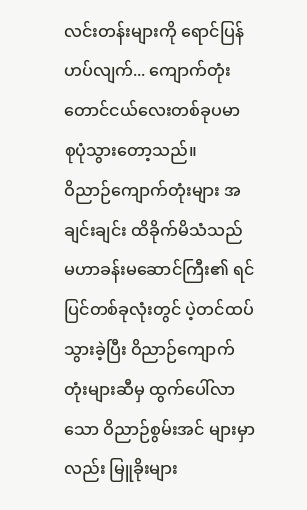လင်းတန်းများကို ရောင်ပြန်ဟပ်လျက်... ကျောက်တုံးတောင်ငယ်လေးတစ်ခုပမာ စုပုံသွားတော့သည်။
ဝိညာဉ်ကျောက်တုံးများ အချင်းချင်း ထိခိုက်မိသံသည် မဟာခန်းမဆောင်ကြီး၏ ရင်ပြင်တစ်ခုလုံးတွင် ပဲ့တင်ထပ်သွားခဲ့ပြီး ဝိညာဉ်ကျောက်တုံးများဆီမှ ထွက်ပေါ်လာသော ဝိညာဉ်စွမ်းအင် များမှာလည်း မြူခိုးများ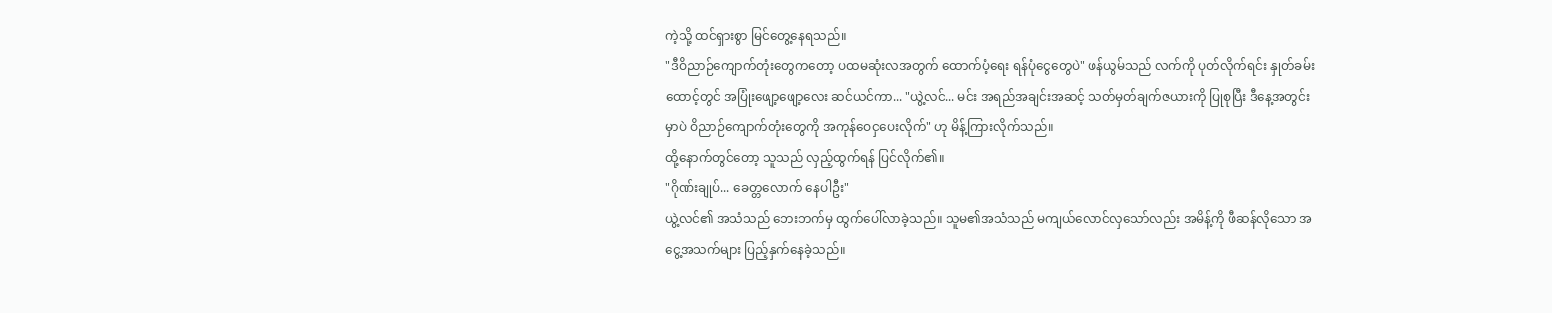ကဲ့သို့ ထင်ရှားစွာ မြင်တွေ့နေရသည်။
"ဒီဝိညာဉ်ကျောက်တုံးတွေကတော့ ပထမဆုံးလအတွက် ထောက်ပံ့ရေး ရန်ပုံငွေတွေပဲ" ဖန်ယွမ်သည် လက်ကို ပုတ်လိုက်ရင်း နှုတ်ခမ်းထောင့်တွင် အပြုံးဖျော့ဖျော့လေး ဆင်ယင်ကာ... "ယွဲ့လင်... မင်း အရည်အချင်းအဆင့် သတ်မှတ်ချက်ဇယားကို ပြုစုပြီး ဒီနေ့အတွင်းမှာပဲ ဝိညာဉ်ကျောက်တုံးတွေကို အကုန်ဝေငှပေးလိုက်" ဟု မိန့်ကြားလိုက်သည်။
ထို့နောက်တွင်တော့ သူသည် လှည့်ထွက်ရန် ပြင်လိုက်၏။
"ဂိုဏ်းချုပ်... ခေတ္တလောက် နေပါဦး"
ယွဲ့လင်၏ အသံသည် ဘေးဘက်မှ ထွက်ပေါ်လာခဲ့သည်။ သူမ၏အသံသည် မကျယ်လောင်လှသော်လည်း အမိန့်ကို ဖီဆန်လိုသော အငွေ့အသက်များ ပြည့်နှက်နေခဲ့သည်။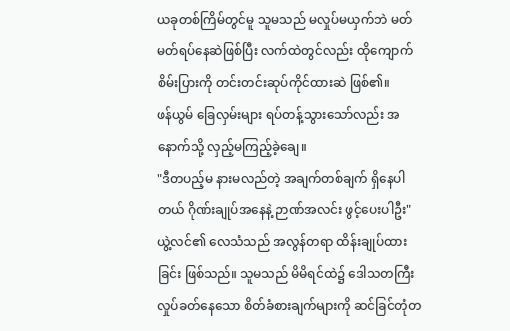ယခုတစ်ကြိမ်တွင်မူ သူမသည် မလှုပ်မယှက်ဘဲ မတ်မတ်ရပ်နေဆဲဖြစ်ပြီး လက်ထဲတွင်လည်း ထိုကျောက်စိမ်းပြားကို တင်းတင်းဆုပ်ကိုင်ထားဆဲ ဖြစ်၏။
ဖန်ယွမ် ခြေလှမ်းများ ရပ်တန့်သွားသော်လည်း အနောက်သို့ လှည့်မကြည့်ခဲ့ချေ။
"ဒီတပည့်မ နားမလည်တဲ့ အချက်တစ်ချက် ရှိနေပါတယ် ဂိုဏ်းချုပ်အနေနဲ့ ဉာဏ်အလင်း ဖွင့်ပေးပါဦး"
ယွဲ့လင်၏ လေသံသည် အလွန်တရာ ထိန်းချုပ်ထားခြင်း ဖြစ်သည်။ သူမသည် မိမိရင်ထဲ၌ ဒေါသတကြီး လှုပ်ခတ်နေသော စိတ်ခံစားချက်များကို ဆင်ခြင်တုံတ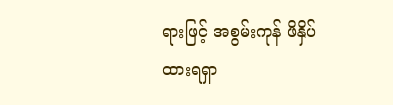ရားဖြင့် အစွမ်းကုန် ဖိနှိပ်ထားရရှာ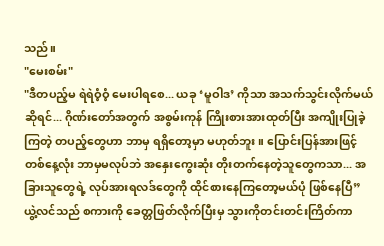သည်။
"မေးစမ်း"
"ဒီတပည့်မ ရဲရဲဝံ့ဝံ့ မေးပါရစေ... ယခု ‘မူဝါဒ’ ကိုသာ အသက်သွင်းလိုက်မယ်ဆိုရင်... ဂိုဏ်းတော်အတွက် အစွမ်းကုန် ကြိုးစားအားထုတ်ပြီး အကျိုးပြုခဲ့ကြတဲ့ တပည့်တွေဟာ ဘာမှ ရရှိတော့မှာ မဟုတ်ဘူး။ ပြောင်းပြန်အားဖြင့် တစ်နေ့လုံး ဘာမှမလုပ်ဘဲ အနှေးကွေးဆုံး တိုးတက်နေတဲ့သူတွေကသာ... အခြားသူတွေရဲ့ လုပ်အားရလဒ်တွေကို ထိုင်စားနေကြတော့မယ်ပုံ ဖြစ်နေပြီ”
ယွဲ့လင်သည် စကားကို ခေတ္တဖြတ်လိုက်ပြီးမှ သွားကိုတင်းတင်းကြိတ်ကာ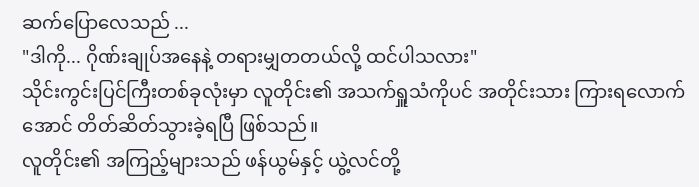ဆက်ပြောလေသည် ...
"ဒါကို... ဂိုဏ်းချုပ်အနေနဲ့ တရားမျှတတယ်လို့ ထင်ပါသလား"
သိုင်းကွင်းပြင်ကြီးတစ်ခုလုံးမှာ လူတိုင်း၏ အသက်ရှူသံကိုပင် အတိုင်းသား ကြားရလောက်အောင် တိတ်ဆိတ်သွားခဲ့ရပြီ ဖြစ်သည်။
လူတိုင်း၏ အကြည့်များသည် ဖန်ယွမ်နှင့် ယွဲ့လင်တို့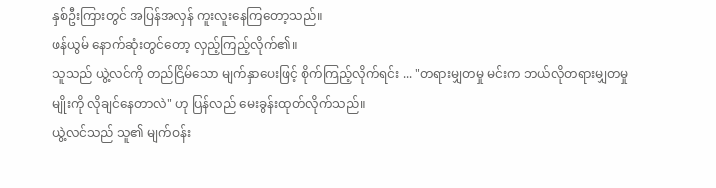နှစ်ဦးကြားတွင် အပြန်အလှန် ကူးလူးနေကြတော့သည်။
ဖန်ယွမ် နောက်ဆုံးတွင်တော့ လှည့်ကြည့်လိုက်၏။
သူသည် ယွဲ့လင်ကို တည်ငြိမ်သော မျက်နှာပေးဖြင့် စိုက်ကြည့်လိုက်ရင်း ... "တရားမျှတမှု မင်းက ဘယ်လိုတရားမျှတမှုမျိုးကို လိုချင်နေတာလဲ" ဟု ပြန်လည် မေးခွန်းထုတ်လိုက်သည်။
ယွဲ့လင်သည် သူ၏ မျက်ဝန်း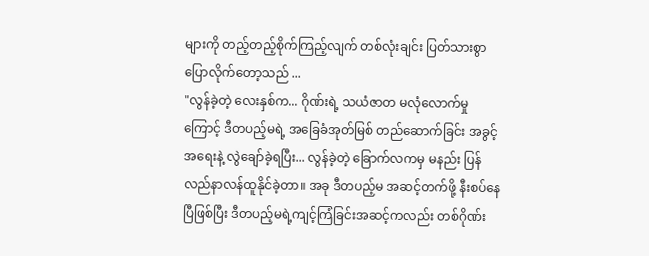များကို တည့်တည့်စိုက်ကြည့်လျက် တစ်လုံးချင်း ပြတ်သားစွာ ပြောလိုက်တော့သည် ...
"လွန်ခဲ့တဲ့ လေးနှစ်က... ဂိုဏ်းရဲ့ သယံဇာတ မလုံလောက်မှုကြောင့် ဒီတပည့်မရဲ့ အခြေခံအုတ်မြစ် တည်ဆောက်ခြင်း အခွင့်အရေးနဲ့ လွဲချော်ခဲ့ရပြီး... လွန်ခဲ့တဲ့ ခြောက်လကမှ မနည်း ပြန်လည်နာလန်ထူနိုင်ခဲ့တာ။ အခု ဒီတပည့်မ အဆင့်တက်ဖို့ နီးစပ်နေပြီဖြစ်ပြီး ဒီတပည့်မရဲ့ကျင့်ကြံခြင်းအဆင့်ကလည်း တစ်ဂိုဏ်း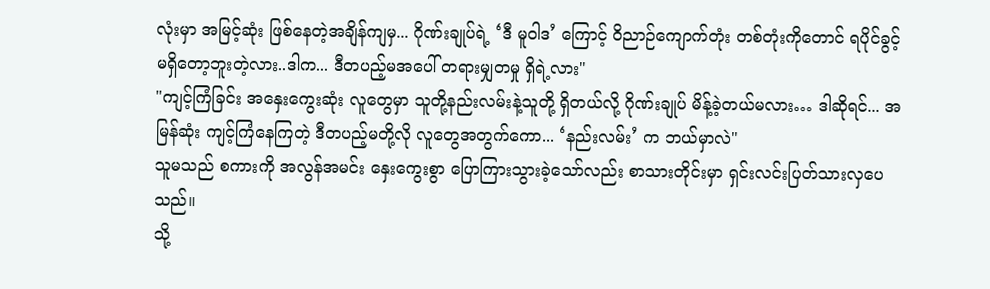လုံးမှာ အမြင့်ဆုံး ဖြစ်နေတဲ့အချိန်ကျမှ... ဂိုဏ်းချုပ်ရဲ့ ‘ဒီ မူဝါဒ’ ကြောင့် ဝိညာဉ်ကျောက်တုံး တစ်တုံးကိုတောင် ရပိုင်ခွင့် မရှိတော့ဘူးတဲ့လား..ဒါက... ဒီတပည့်မအပေါ် တရားမျှတမှု ရှိရဲ့လား"
"ကျင့်ကြံခြင်း အနှေးကွေးဆုံး လူတွေမှာ သူတို့နည်းလမ်းနဲ့သူတို့ ရှိတယ်လို့ ဂိုဏ်းချုပ် မိန့်ခဲ့တယ်မလား… ဒါဆိုရင်... အမြန်ဆုံး ကျင့်ကြံနေကြတဲ့ ဒီတပည့်မတို့လို လူတွေအတွက်ကော... ‘နည်းလမ်း’ က ဘယ်မှာလဲ"
သူမသည် စကားကို အလွန်အမင်း နှေးကွေးစွာ ပြောကြားသွားခဲ့သော်လည်း စာသားတိုင်းမှာ ရှင်းလင်းပြတ်သားလှပေသည်။
သို့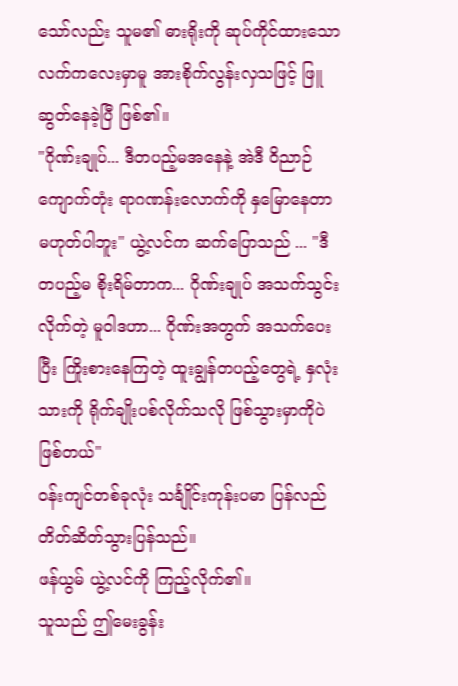သော်လည်း သူမ၏ ဓားရိုးကို ဆုပ်ကိုင်ထားသော လက်ကလေးမှာမူ အားစိုက်လွန်းလှသဖြင့် ဖြူဆွတ်နေခဲ့ပြီ ဖြစ်၏။
"ဂိုဏ်းချုပ်... ဒီတပည့်မအနေနဲ့ အဲဒီ ဝိညာဉ်ကျောက်တုံး ရာဂဏန်းလောက်ကို နှမြောနေတာ မဟုတ်ပါဘူး" ယွဲ့လင်က ဆက်ပြောသည် ... "ဒီတပည့်မ စိုးရိမ်တာက... ဂိုဏ်းချုပ် အသက်သွင်းလိုက်တဲ့ မူဝါဒဟာ... ဂိုဏ်းအတွက် အသက်ပေးပြီး ကြိုးစားနေကြတဲ့ ထူးချွန်တပည့်တွေရဲ့ နှလုံးသားကို ရိုက်ချိုးပစ်လိုက်သလို ဖြစ်သွားမှာကိုပဲ ဖြစ်တယ်"
ဝန်းကျင်တစ်ခုလုံး သင်္ချိုင်းကုန်းပမာ ပြန်လည် တိတ်ဆိတ်သွားပြန်သည်။
ဖန်ယွမ် ယွဲ့လင်ကို ကြည့်လိုက်၏။
သူသည် ဤမေးခွန်း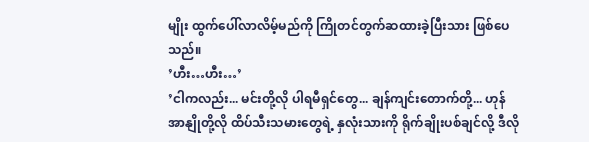မျိုး ထွက်ပေါ်လာလိမ့်မည်ကို ကြိုတင်တွက်ဆထားခဲ့ပြီးသား ဖြစ်ပေသည်။
’ဟီး…ဟီး…’
’ငါကလည်း... မင်းတို့လို ပါရမီရှင်တွေ... ချန်ကျင်းတောက်တို့... ဟုန်အာနျိုတို့လို ထိပ်သီးသမားတွေရဲ့ နှလုံးသားကို ရိုက်ချိုးပစ်ချင်လို့ ဒီလို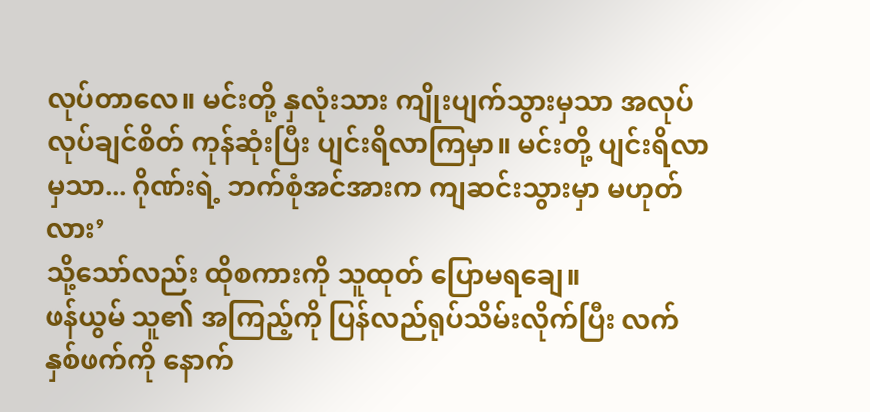လုပ်တာလေ။ မင်းတို့ နှလုံးသား ကျိုးပျက်သွားမှသာ အလုပ်လုပ်ချင်စိတ် ကုန်ဆုံးပြီး ပျင်းရိလာကြမှာ။ မင်းတို့ ပျင်းရိလာမှသာ... ဂိုဏ်းရဲ့ ဘက်စုံအင်အားက ကျဆင်းသွားမှာ မဟုတ်လား’
သို့သော်လည်း ထိုစကားကို သူထုတ် ပြောမရချေ။
ဖန်ယွမ် သူ၏ အကြည့်ကို ပြန်လည်ရုပ်သိမ်းလိုက်ပြီး လက်နှစ်ဖက်ကို နောက်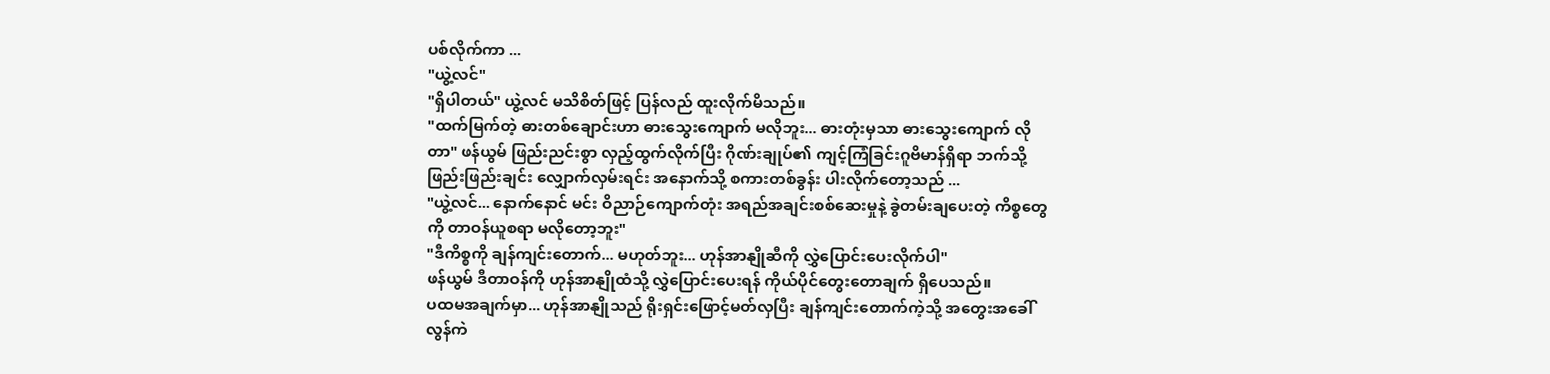ပစ်လိုက်ကာ ...
"ယွဲ့လင်"
"ရှိပါတယ်" ယွဲ့လင် မသိစိတ်ဖြင့် ပြန်လည် ထူးလိုက်မိသည်။
"ထက်မြက်တဲ့ ဓားတစ်ချောင်းဟာ ဓားသွေးကျောက် မလိုဘူး... ဓားတုံးမှသာ ဓားသွေးကျောက် လိုတာ" ဖန်ယွမ် ဖြည်းညင်းစွာ လှည့်ထွက်လိုက်ပြီး ဂိုဏ်းချုပ်၏ ကျင့်ကြံခြင်းဂူဗိမာန်ရှိရာ ဘက်သို့ ဖြည်းဖြည်းချင်း လျှောက်လှမ်းရင်း အနောက်သို့ စကားတစ်ခွန်း ပါးလိုက်တော့သည် ...
"ယွဲ့လင်... နောက်နောင် မင်း ဝိညာဉ်ကျောက်တုံး အရည်အချင်းစစ်ဆေးမှုနဲ့ ခွဲတမ်းချပေးတဲ့ ကိစ္စတွေကို တာဝန်ယူစရာ မလိုတော့ဘူး"
"ဒီကိစ္စကို ချန်ကျင်းတောက်... မဟုတ်ဘူး... ဟုန်အာနျိုဆီကို လွှဲပြောင်းပေးလိုက်ပါ"
ဖန်ယွမ် ဒီတာဝန်ကို ဟုန်အာနျိုထံသို့ လွှဲပြောင်းပေးရန် ကိုယ်ပိုင်တွေးတောချက် ရှိပေသည်။
ပထမအချက်မှာ... ဟုန်အာနျိုသည် ရိုးရှင်းဖြောင့်မတ်လှပြီး ချန်ကျင်းတောက်ကဲ့သို့ အတွေးအခေါ် လွန်ကဲ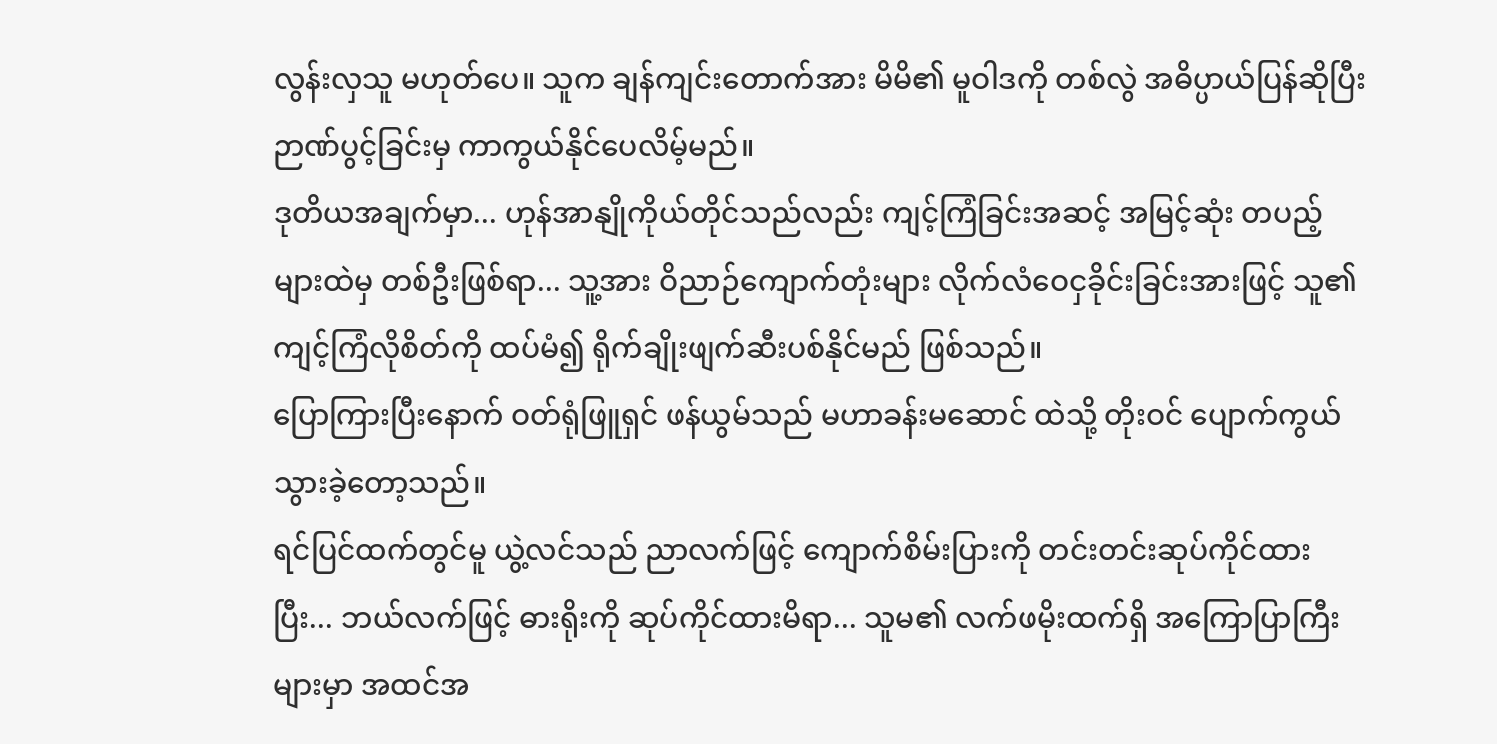လွန်းလှသူ မဟုတ်ပေ။ သူက ချန်ကျင်းတောက်အား မိမိ၏ မူဝါဒကို တစ်လွဲ အဓိပ္ပာယ်ပြန်ဆိုပြီး ဉာဏ်ပွင့်ခြင်းမှ ကာကွယ်နိုင်ပေလိမ့်မည်။
ဒုတိယအချက်မှာ... ဟုန်အာနျိုကိုယ်တိုင်သည်လည်း ကျင့်ကြံခြင်းအဆင့် အမြင့်ဆုံး တပည့်များထဲမှ တစ်ဦးဖြစ်ရာ... သူ့အား ဝိညာဉ်ကျောက်တုံးများ လိုက်လံဝေငှခိုင်းခြင်းအားဖြင့် သူ၏ ကျင့်ကြံလိုစိတ်ကို ထပ်မံ၍ ရိုက်ချိုးဖျက်ဆီးပစ်နိုင်မည် ဖြစ်သည်။
ပြောကြားပြီးနောက် ဝတ်ရုံဖြူရှင် ဖန်ယွမ်သည် မဟာခန်းမဆောင် ထဲသို့ တိုးဝင် ပျောက်ကွယ်သွားခဲ့တော့သည်။
ရင်ပြင်ထက်တွင်မူ ယွဲ့လင်သည် ညာလက်ဖြင့် ကျောက်စိမ်းပြားကို တင်းတင်းဆုပ်ကိုင်ထားပြီး... ဘယ်လက်ဖြင့် ဓားရိုးကို ဆုပ်ကိုင်ထားမိရာ... သူမ၏ လက်ဖမိုးထက်ရှိ အကြောပြာကြီးများမှာ အထင်အ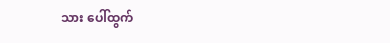သား ပေါ်ထွက်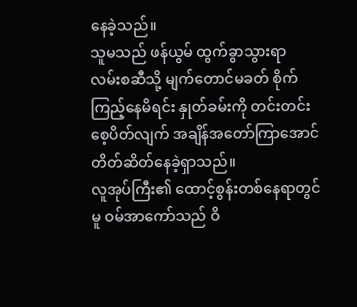နေခဲ့သည်။
သူမသည် ဖန်ယွမ် ထွက်ခွာသွားရာ လမ်းစဆီသို့ မျက်တောင်မခတ် စိုက်ကြည့်နေမိရင်း နှုတ်ခမ်းကို တင်းတင်းစေ့ပိတ်လျက် အချိန်အတော်ကြာအောင် တိတ်ဆိတ်နေခဲ့ရှာသည်။
လူအုပ်ကြီး၏ ထောင့်စွန်းတစ်နေရာတွင်မူ ဝမ်အာကော်သည် ဝိ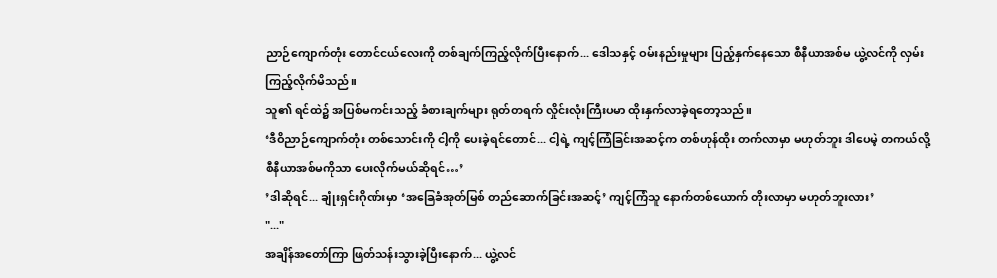ညာဉ်ကျောက်တုံး တောင်ငယ်လေးကို တစ်ချက်ကြည့်လိုက်ပြီးနောက်... ဒေါသနှင့် ဝမ်းနည်းမှုများ ပြည့်နှက်နေသော စီနီယာအစ်မ ယွဲ့လင်ကို လှမ်းကြည့်လိုက်မိသည်။
သူ၏ ရင်ထဲ၌ အပြစ်မကင်းသည့် ခံစားချက်များ ရုတ်တရက် လှိုင်းလုံးကြီးပမာ ထိုးနှက်လာခဲ့ရတော့သည်။
‘ဒီဝိညာဉ်ကျောက်တုံး တစ်သောင်းကို ငါ့ကို ပေးခဲ့ရင်တောင်... ငါ့ရဲ့ ကျင့်ကြံခြင်းအဆင့်က တစ်ဟုန်ထိုး တက်လာမှာ မဟုတ်ဘူး ဒါပေမဲ့ တကယ်လို့ စီနီယာအစ်မကိုသာ ပေးလိုက်မယ်ဆိုရင်…’
’ဒါဆိုရင်... ချုံးရှင်းဂိုဏ်းမှာ ‘အခြေခံအုတ်မြစ် တည်ဆောက်ခြင်းအဆင့်’ ကျင့်ကြံသူ နောက်တစ်ယောက် တိုးလာမှာ မဟုတ်ဘူးလား’
"..."
အချိန်အတော်ကြာ ဖြတ်သန်းသွားခဲ့ပြီးနောက်... ယွဲ့လင်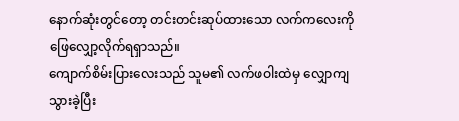နောက်ဆုံးတွင်တော့ တင်းတင်းဆုပ်ထားသော လက်ကလေးကို ဖြေလျှော့လိုက်ရရှာသည်။
ကျောက်စိမ်းပြားလေးသည် သူမ၏ လက်ဖဝါးထဲမှ လျှောကျသွားခဲ့ပြီး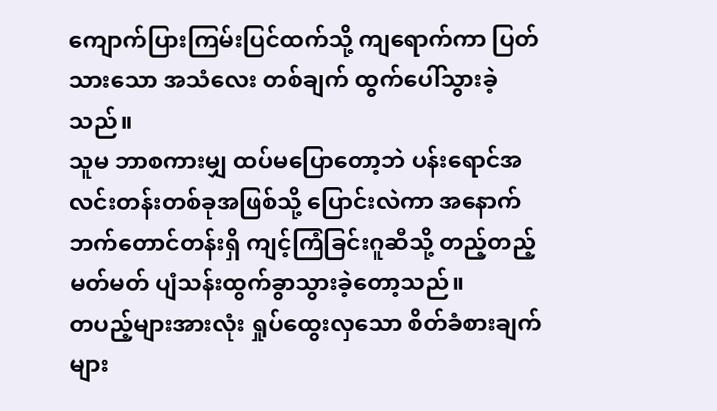ကျောက်ပြားကြမ်းပြင်ထက်သို့ ကျရောက်ကာ ပြတ်သားသော အသံလေး တစ်ချက် ထွက်ပေါ်သွားခဲ့သည်။
သူမ ဘာစကားမျှ ထပ်မပြောတော့ဘဲ ပန်းရောင်အလင်းတန်းတစ်ခုအဖြစ်သို့ ပြောင်းလဲကာ အနောက်ဘက်တောင်တန်းရှိ ကျင့်ကြံခြင်းဂူဆီသို့ တည့်တည့်မတ်မတ် ပျံသန်းထွက်ခွာသွားခဲ့တော့သည်။
တပည့်များအားလုံး ရှုပ်ထွေးလှသော စိတ်ခံစားချက်များ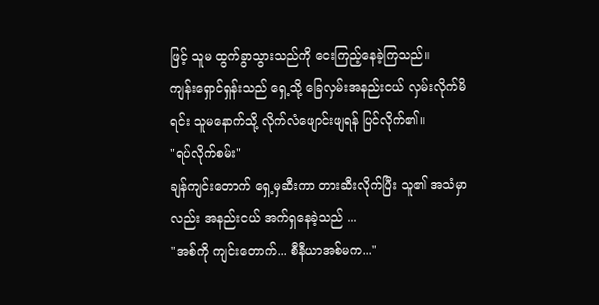ဖြင့် သူမ ထွက်ခွာသွားသည်ကို ငေးကြည့်နေခဲ့ကြသည်။
ကျန်းရှောင်ရှန်းသည် ရှေ့သို့ ခြေလှမ်းအနည်းငယ် လှမ်းလိုက်မိရင်း သူမနောက်သို့ လိုက်လံဖျောင်းဖျရန် ပြင်လိုက်၏။
"ရပ်လိုက်စမ်း"
ချန်ကျင်းတောက် ရှေ့မှဆီးကာ တားဆီးလိုက်ပြီး သူ၏ အသံမှာလည်း အနည်းငယ် အက်ရှနေခဲ့သည် ...
"အစ်ကို ကျင်းတောက်... စီနီယာအစ်မက..."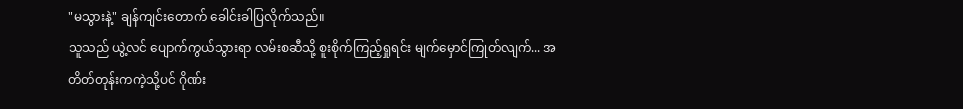"မသွားနဲ့" ချန်ကျင်းတောက် ခေါင်းခါပြလိုက်သည်။
သူသည် ယွဲ့လင် ပျောက်ကွယ်သွားရာ လမ်းစဆီသို့ စူးစိုက်ကြည့်ရှုရင်း မျက်မှောင်ကြုတ်လျက်... အတိတ်တုန်းကကဲ့သို့ပင် ဂိုဏ်း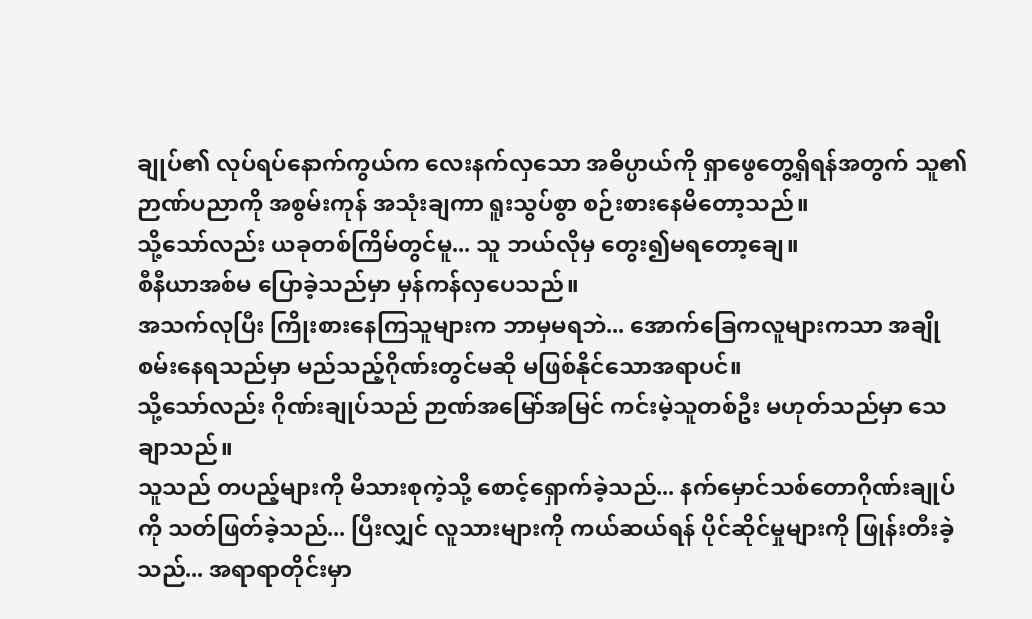ချုပ်၏ လုပ်ရပ်နောက်ကွယ်က လေးနက်လှသော အဓိပ္ပာယ်ကို ရှာဖွေတွေ့ရှိရန်အတွက် သူ၏ ဉာဏ်ပညာကို အစွမ်းကုန် အသုံးချကာ ရူးသွပ်စွာ စဉ်းစားနေမိတော့သည်။
သို့သော်လည်း ယခုတစ်ကြိမ်တွင်မူ... သူ ဘယ်လိုမှ တွေး၍မရတော့ချေ။
စီနီယာအစ်မ ပြောခဲ့သည်မှာ မှန်ကန်လှပေသည်။
အသက်လုပြီး ကြိုးစားနေကြသူများက ဘာမှမရဘဲ... အောက်ခြေကလူများကသာ အချိုစမ်းနေရသည်မှာ မည်သည့်ဂိုဏ်းတွင်မဆို မဖြစ်နိုင်သောအရာပင်။
သို့သော်လည်း ဂိုဏ်းချုပ်သည် ဉာဏ်အမြော်အမြင် ကင်းမဲ့သူတစ်ဦး မဟုတ်သည်မှာ သေချာသည်။
သူသည် တပည့်များကို မိသားစုကဲ့သို့ စောင့်ရှောက်ခဲ့သည်... နက်မှောင်သစ်တောဂိုဏ်းချုပ်ကို သတ်ဖြတ်ခဲ့သည်... ပြီးလျှင် လူသားများကို ကယ်ဆယ်ရန် ပိုင်ဆိုင်မှုများကို ဖြုန်းတီးခဲ့သည်... အရာရာတိုင်းမှာ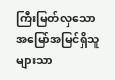ကြီးမြတ်လှသော အမြော်အမြင်ရှိသူများသာ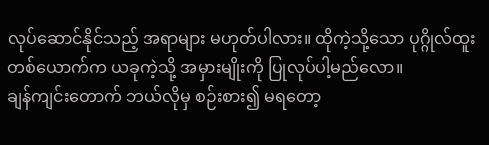လုပ်ဆောင်နိုင်သည့် အရာများ မဟုတ်ပါလား။ ထိုကဲ့သို့သော ပုဂ္ဂိုလ်ထူးတစ်ယောက်က ယခုကဲ့သို့ အမှားမျိုးကို ပြုလုပ်ပါ့မည်လော။
ချန်ကျင်းတောက် ဘယ်လိုမှ စဉ်းစား၍ မရတော့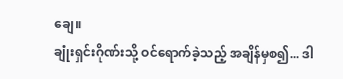ချေ။
ချုံးရှင်းဂိုဏ်းသို့ ဝင်ရောက်ခဲ့သည့် အချိန်မှစ၍... ဒါ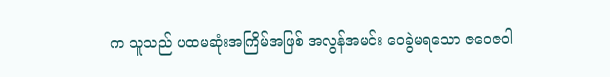က သူသည် ပထမဆုံးအကြိမ်အဖြစ် အလွန်အမင်း ဝေခွဲမရသော ဇဝေဇဝါ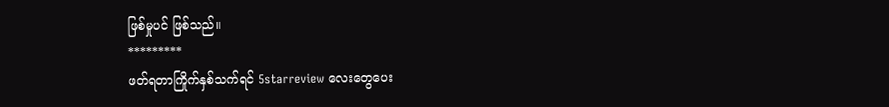ဖြစ်မှုပင် ဖြစ်သည်။
*********
ဖတ်ရတာကြိုက်နှစ်သက်ရင် 5starreview လေးတွေပေး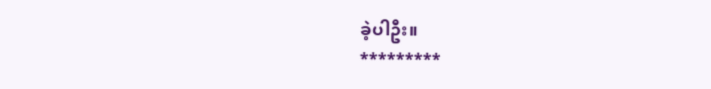ခဲ့ပါဦး။
*********